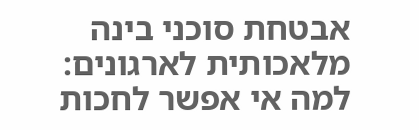אבטחת סוכני בינה מלאכותית לארגונים: למה אי אפשר לחכות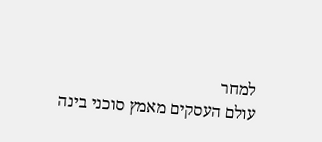למחר
עולם העסקים מאמץ סוכני בינה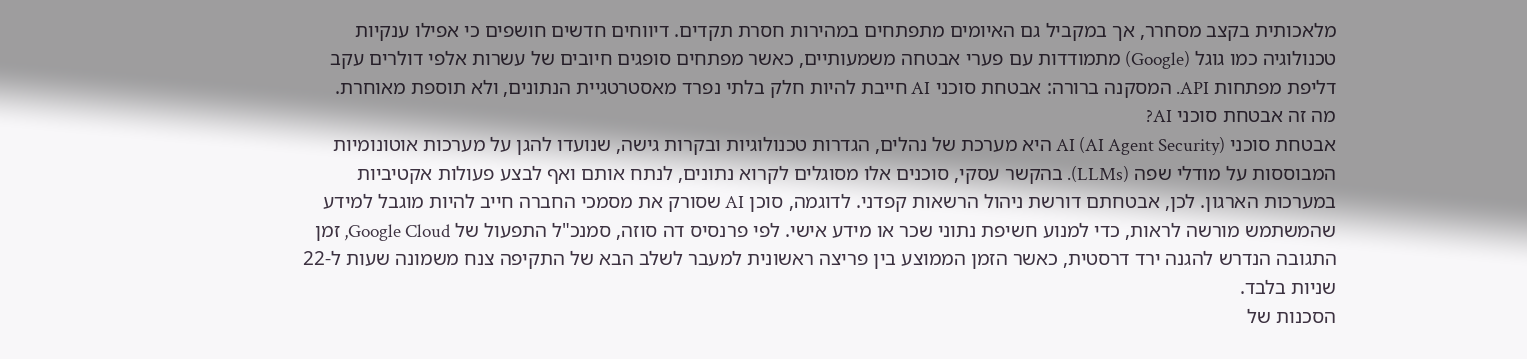מלאכותית בקצב מסחרר, אך במקביל גם האיומים מתפתחים במהירות חסרת תקדים. דיווחים חדשים חושפים כי אפילו ענקיות טכנולוגיה כמו גוגל (Google) מתמודדות עם פערי אבטחה משמעותיים, כאשר מפתחים סופגים חיובים של עשרות אלפי דולרים עקב דליפת מפתחות API. המסקנה ברורה: אבטחת סוכני AI חייבת להיות חלק בלתי נפרד מאסטרטגיית הנתונים, ולא תוספת מאוחרת.
מה זה אבטחת סוכני AI?
אבטחת סוכני AI (AI Agent Security) היא מערכת של נהלים, הגדרות טכנולוגיות ובקרות גישה, שנועדו להגן על מערכות אוטונומיות המבוססות על מודלי שפה (LLMs). בהקשר עסקי, סוכנים אלו מסוגלים לקרוא נתונים, לנתח אותם ואף לבצע פעולות אקטיביות במערכות הארגון. לכן, אבטחתם דורשת ניהול הרשאות קפדני. לדוגמה, סוכן AI שסורק את מסמכי החברה חייב להיות מוגבל למידע שהמשתמש מורשה לראות, כדי למנוע חשיפת נתוני שכר או מידע אישי. לפי פרנסיס דה סוזה, סמנכ"ל התפעול של Google Cloud, זמן התגובה הנדרש להגנה ירד דרסטית, כאשר הזמן הממוצע בין פריצה ראשונית למעבר לשלב הבא של התקיפה צנח משמונה שעות ל-22 שניות בלבד.
הסכנות של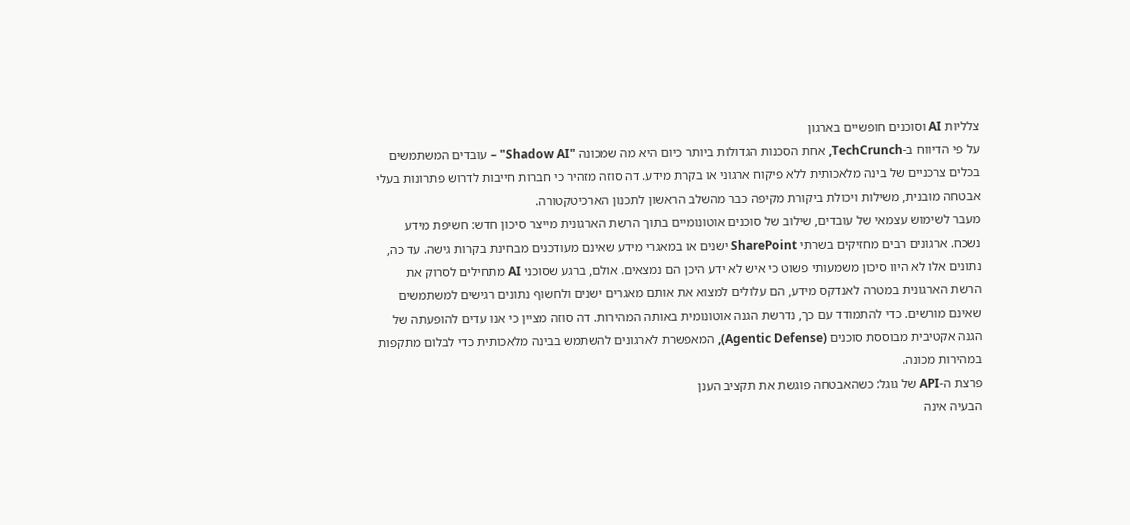צלליות AI וסוכנים חופשיים בארגון
על פי הדיווח ב-TechCrunch, אחת הסכנות הגדולות ביותר כיום היא מה שמכונה "Shadow AI" – עובדים המשתמשים בכלים צרכניים של בינה מלאכותית ללא פיקוח ארגוני או בקרת מידע. דה סוזה מזהיר כי חברות חייבות לדרוש פתרונות בעלי אבטחה מובנית, משילות ויכולת ביקורת מקיפה כבר מהשלב הראשון לתכנון הארכיטקטורה.
מעבר לשימוש עצמאי של עובדים, שילוב של סוכנים אוטונומיים בתוך הרשת הארגונית מייצר סיכון חדש: חשיפת מידע נשכח. ארגונים רבים מחזיקים בשרתי SharePoint ישנים או במאגרי מידע שאינם מעודכנים מבחינת בקרות גישה. עד כה, נתונים אלו לא היוו סיכון משמעותי פשוט כי איש לא ידע היכן הם נמצאים. אולם, ברגע שסוכני AI מתחילים לסרוק את הרשת הארגונית במטרה לאנדקס מידע, הם עלולים למצוא את אותם מאגרים ישנים ולחשוף נתונים רגישים למשתמשים שאינם מורשים. כדי להתמודד עם כך, נדרשת הגנה אוטונומית באותה המהירות. דה סוזה מציין כי אנו עדים להופעתה של הגנה אקטיבית מבוססת סוכנים (Agentic Defense), המאפשרת לארגונים להשתמש בבינה מלאכותית כדי לבלום מתקפות במהירות מכונה.
פרצת ה-API של גוגל: כשהאבטחה פוגשת את תקציב הענן
הבעיה אינה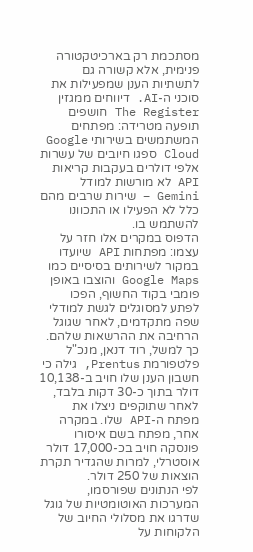מסתכמת רק בארכיטקטורה פנימית, אלא קשורה גם לתשתיות הענן שמפעילות את סוכני ה-AI. דיווחים ממגזין The Register חושפים תופעה מטרידה: מפתחים המשתמשים בשירותי Google Cloud ספגו חיובים של עשרות אלפי דולרים בעקבות קריאות API לא מורשות למודל Gemini – שירות שרבים מהם כלל לא הפעילו או התכוונו להשתמש בו.
הדפוס במקרים אלו חזר על עצמו: מפתחות API שיועדו במקור לשירותים בסיסיים כמו Google Maps והוצבו באופן פומבי בקוד החשוף, הפכו לפתע למסוגלים לגשת למודלי שפה מתקדמים, לאחר שגוגל הרחיבה את ההרשאות שלהם. כך למשל, רוד דנאן, מנכ"ל פלטפורמת Prentus, גילה כי חשבון הענן שלו חויב ב-10,138 דולר בתוך כ-30 דקות בלבד, לאחר שתוקפים ניצלו את מפתח ה-API שלו. במקרה אחר, מפתח בשם איסורו פונסקה חויב בכ-17,000 דולר אוסטרלי, למרות שהגדיר תקרת הוצאות של 250 דולר.
לפי הנתונים שפורסמו, המערכות האוטומטיות של גוגל שדרגו את מסלולי החיוב של הלקוחות על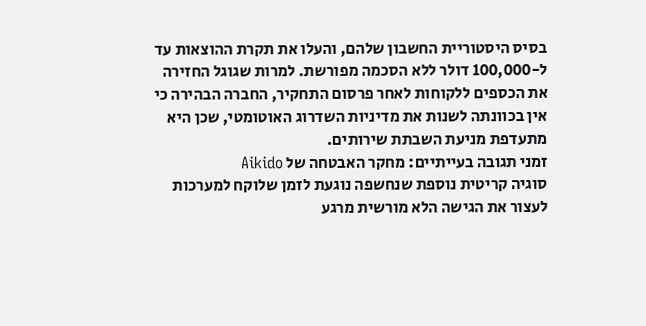בסיס היסטוריית החשבון שלהם, והעלו את תקרת ההוצאות עד ל-100,000 דולר ללא הסכמה מפורשת. למרות שגוגל החזירה את הכספים ללקוחות לאחר פרסום התחקיר, החברה הבהירה כי אין בכוונתה לשנות את מדיניות השדרוג האוטומטי, שכן היא מתעדפת מניעת השבתת שירותים.
זמני תגובה בעייתיים: מחקר האבטחה של Aikido
סוגיה קריטית נוספת שנחשפה נוגעת לזמן שלוקח למערכות לעצור את הגישה הלא מורשית מרגע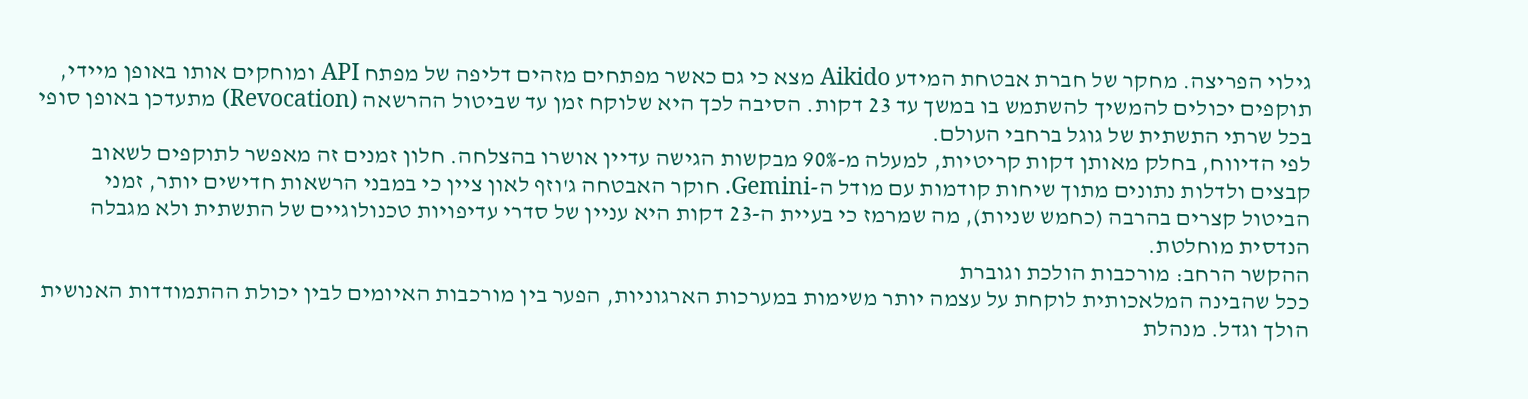גילוי הפריצה. מחקר של חברת אבטחת המידע Aikido מצא כי גם כאשר מפתחים מזהים דליפה של מפתח API ומוחקים אותו באופן מיידי, תוקפים יכולים להמשיך להשתמש בו במשך עד 23 דקות. הסיבה לכך היא שלוקח זמן עד שביטול ההרשאה (Revocation) מתעדכן באופן סופי בכל שרתי התשתית של גוגל ברחבי העולם.
לפי הדיווח, בחלק מאותן דקות קריטיות, למעלה מ-90% מבקשות הגישה עדיין אושרו בהצלחה. חלון זמנים זה מאפשר לתוקפים לשאוב קבצים ולדלות נתונים מתוך שיחות קודמות עם מודל ה-Gemini. חוקר האבטחה ג'וזף לאון ציין כי במבני הרשאות חדישים יותר, זמני הביטול קצרים בהרבה (כחמש שניות), מה שמרמז כי בעיית ה-23 דקות היא עניין של סדרי עדיפויות טכנולוגיים של התשתית ולא מגבלה הנדסית מוחלטת.
ההקשר הרחב: מורכבות הולכת וגוברת
ככל שהבינה המלאכותית לוקחת על עצמה יותר משימות במערכות הארגוניות, הפער בין מורכבות האיומים לבין יכולת ההתמודדות האנושית הולך וגדל. מנהלת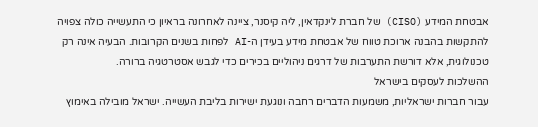אבטחת המידע (CISO) של חברת לינקדאין, ליה קיסנר, ציינה לאחרונה בראיון כי התעשייה כולה צפויה להתקשות בהבנה ארוכת טווח של אבטחת מידע בעידן ה-AI לפחות בשנים הקרובות. הבעיה אינה רק טכנולוגית, אלא דורשת התערבות של דרגים ניהוליים בכירים כדי לגבש אסטרטגיה ברורה.
ההשלכות לעסקים בישראל
עבור חברות ישראליות, משמעות הדברים רחבה ונוגעת ישירות בליבת העשייה. ישראל מובילה באימוץ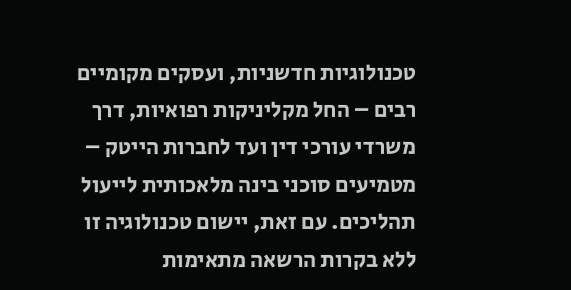טכנולוגיות חדשניות, ועסקים מקומיים רבים – החל מקליניקות רפואיות, דרך משרדי עורכי דין ועד לחברות הייטק – מטמיעים סוכני בינה מלאכותית לייעול תהליכים. עם זאת, יישום טכנולוגיה זו ללא בקרות הרשאה מתאימות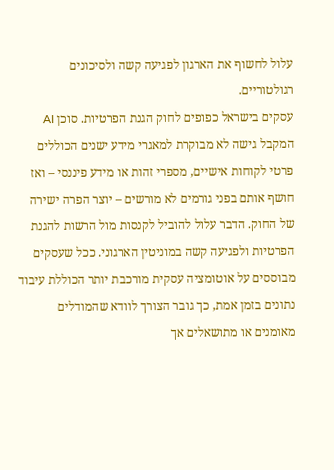עלול לחשוף את הארגון לפגיעה קשה ולסיכונים רגולטוריים.
עסקים בישראל כפופים לחוק הגנת הפרטיות. סוכן AI המקבל גישה לא מבוקרת למאגרי מידע ישנים הכוללים פרטי לקוחות אישיים, מספרי זהות או מידע פיננסי – ואז חושף אותם בפני גורמים לא מורשים – יוצר הפרה ישירה של החוק. הדבר עלול להוביל לקנסות מול הרשות להגנת הפרטיות ולפגיעה קשה במוניטין הארגוני. ככל שעסקים מבוססים על אוטומציה עסקית מורכבת יותר הכוללת עיבוד נתונים בזמן אמת, כך גובר הצורך לוודא שהמודלים מאומנים או מתושאלים אך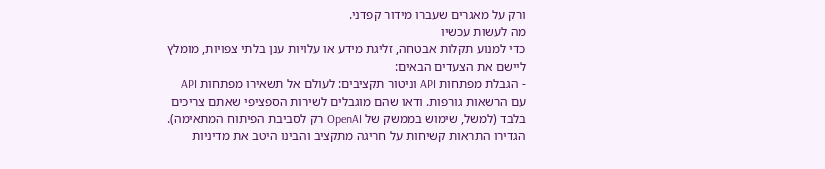ורק על מאגרים שעברו מידור קפדני.
מה לעשות עכשיו
כדי למנוע תקלות אבטחה, זליגת מידע או עלויות ענן בלתי צפויות, מומלץ ליישם את הצעדים הבאים:
- הגבלת מפתחות API וניטור תקציבים: לעולם אל תשאירו מפתחות API עם הרשאות גורפות. ודאו שהם מוגבלים לשירות הספציפי שאתם צריכים בלבד (למשל, שימוש בממשק של OpenAI רק לסביבת הפיתוח המתאימה). הגדירו התראות קשיחות על חריגה מתקציב והבינו היטב את מדיניות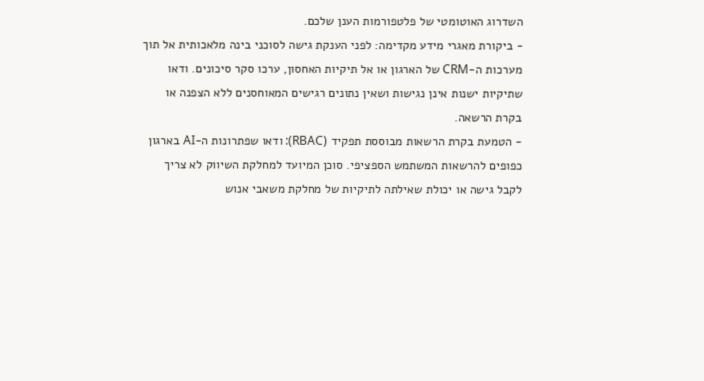השדרוג האוטומטי של פלטפורמות הענן שלכם.
- ביקורת מאגרי מידע מקדימה: לפני הענקת גישה לסוכני בינה מלאכותית אל תוך מערכות ה-CRM של הארגון או אל תיקיות האחסון, ערכו סקר סיכונים. ודאו שתיקיות ישנות אינן נגישות ושאין נתונים רגישים המאוחסנים ללא הצפנה או בקרת הרשאה.
- הטמעת בקרת הרשאות מבוססת תפקיד (RBAC): ודאו שפתרונות ה-AI בארגון כפופים להרשאות המשתמש הספציפי. סוכן המיועד למחלקת השיווק לא צריך לקבל גישה או יכולת שאילתה לתיקיות של מחלקת משאבי אנוש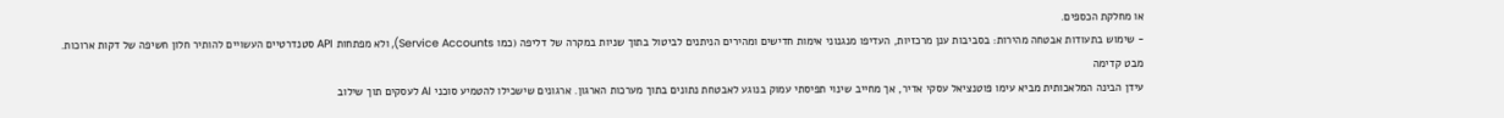או מחלקת הכספים.
- שימוש בתעודות אבטחה מהירות: בסביבות ענן מרכזיות, העדיפו מנגנוני אימות חדישים ומהירים הניתנים לביטול בתוך שניות במקרה של דליפה (כמו Service Accounts), ולא מפתחות API סטנדרטיים העשויים להותיר חלון חשיפה של דקות ארוכות.
מבט קדימה
עידן הבינה המלאכותית מביא עימו פוטנציאל עסקי אדיר, אך מחייב שינוי תפיסתי עמוק בנוגע לאבטחת נתונים בתוך מערכות הארגון. ארגונים שישכילו להטמיע סוכני AI לעסקים תוך שילוב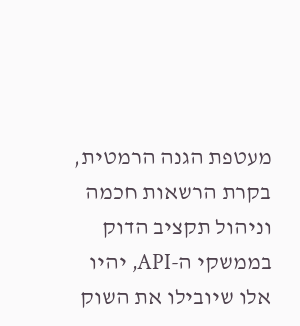מעטפת הגנה הרמטית, בקרת הרשאות חכמה וניהול תקציב הדוק בממשקי ה-API, יהיו אלו שיובילו את השוק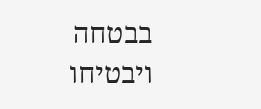בבטחה ויבטיחו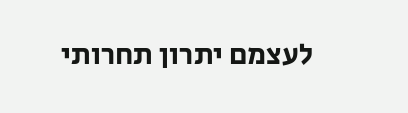לעצמם יתרון תחרותי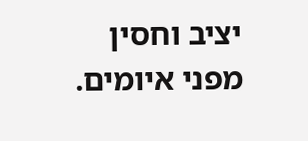יציב וחסין מפני איומים.